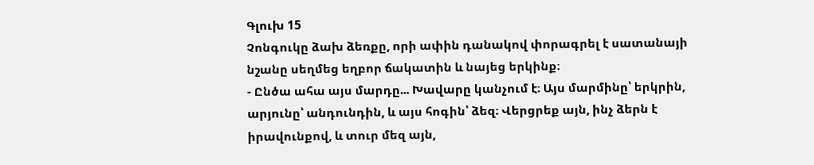Գլուխ 15
Չոնգուկը ձախ ձեռքը, որի ափին դանակով փորագրել է սատանայի նշանը սեղմեց եղբոր ճակատին և նայեց երկինք։
- Ընծա ահա այս մարդը... Խավարը կանչում է։ Այս մարմինը՝ երկրին, արյունը՝ անդունդին, և այս հոգին՝ ձեզ։ Վերցրեք այն, ինչ ձերն է իրավունքով, և տուր մեզ այն,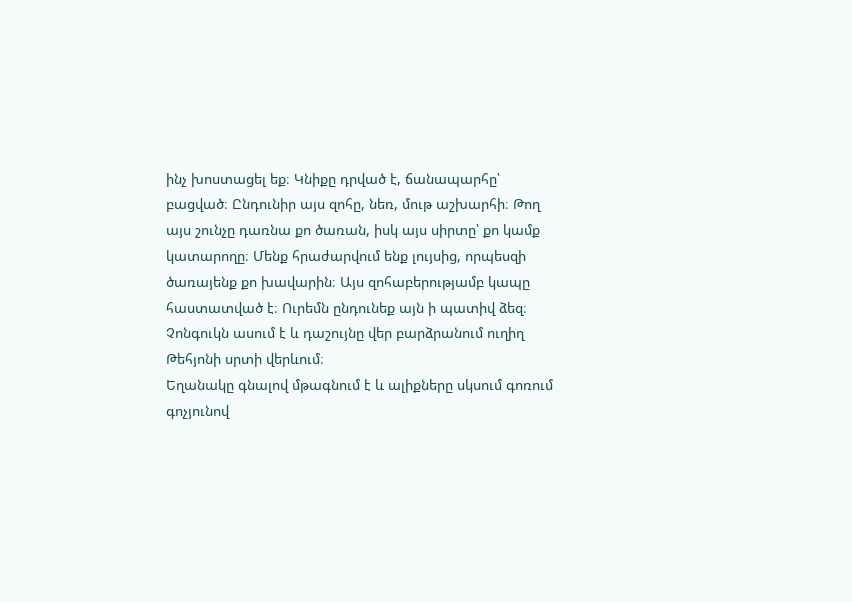ինչ խոստացել եք։ Կնիքը դրված է, ճանապարհը՝ բացված։ Ընդունիր այս զոհը, նեռ, մութ աշխարհի։ Թող այս շունչը դառնա քո ծառան, իսկ այս սիրտը՝ քո կամք կատարողը։ Մենք հրաժարվում ենք լույսից, որպեսզի ծառայենք քո խավարին։ Այս զոհաբերությամբ կապը հաստատված է։ Ուրեմն ընդունեք այն ի պատիվ ձեզ։
Չոնգուկն ասում է և դաշույնը վեր բարձրանում ուղիղ Թեհյոնի սրտի վերևում։
Եղանակը գնալով մթագնում է և ալիքները սկսում գոռում գոչյունով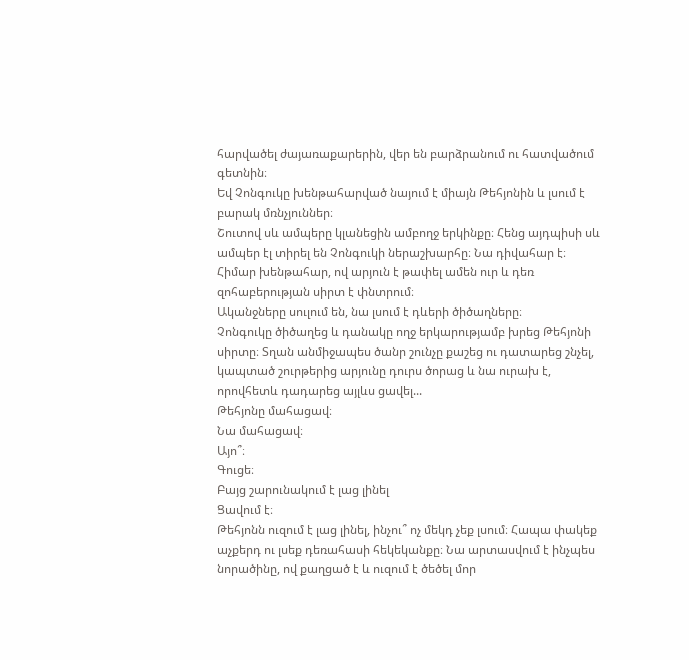հարվածել ժայառաքարերին, վեր են բարձրանում ու հատվածում գետնին։
Եվ Չոնգուկը խենթահարված նայում է միայն Թեհյոնին և լսում է բարակ մռնչյուններ։
Շուտով սև ամպերը կլանեցին ամբողջ երկինքը։ Հենց այդպիսի սև ամպեր էլ տիրել են Չոնգուկի ներաշխարհը։ Նա դիվահար է։
Հիմար խենթահար, ով արյուն է թափել ամեն ուր և դեռ զոհաբերության սիրտ է փնտրում։
Ականջները սուլում են, նա լսում է դևերի ծիծաղները։
Չոնգուկը ծիծաղեց և դանակը ողջ երկարությամբ խրեց Թեհյոնի սիրտը։ Տղան անմիջապես ծանր շունչը քաշեց ու դատարեց շնչել, կապտած շուրթերից արյունը դուրս ծորաց և նա ուրախ է, որովհետև դադարեց այլևս ցավել...
Թեհյոնը մահացավ։
Նա մահացավ։
Այո՞։
Գուցե։
Բայց շարունակում է լաց լինել
Ցավում է։
Թեհյոնն ուզում է լաց լինել, ինչու՞ ոչ մեկդ չեք լսում։ Հապա փակեք աչքերդ ու լսեք դեռահասի հեկեկանքը։ Նա արտասվում է ինչպես նորածինը, ով քաղցած է և ուզում է ծեծել մոր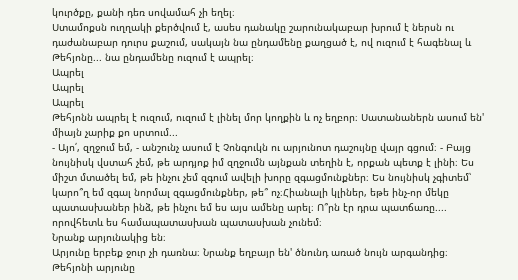կուրծքը, քանի դեռ սովամահ չի եղել։
Ստամոքսն ուղղակի քերծվում է, ասես դանակը շարունակաբար խրում է ներսն ու դաժանաբար դուրս քաշում, սակայն նա ընդամենը քաղցած է, ով ուզում է հագենալ և Թեհյոնը... նա ընդամենը ուզում է ապրել։
Ապրել
Ապրել
Ապրել
Թեհյոնն ապրել է ուզում, ուզում է լինել մոր կողքին և ոչ եղբոր։ Սատանաներն ասում են' միայն չարիք քո սրտում...
- Այո՛, զղջում եմ, - անշունչ ասում է Չոնգուկն ու արյունոտ դաշույնը վայր գցում։ - Բայց նույնիսկ վստահ չեմ, թե արդյոք իմ զղջումն այնքան տեղին է, որքան պետք է լինի։ Ես միշտ մտածել եմ, թե ինչու չեմ զգում ավելի խորը զգացմունքներ։ Ես նույնիսկ չգիտեմ՝ կարո՞ղ եմ զգալ նորմալ զգացմունքներ, թե՞ ոչ։Հիանալի կլիներ, եթե ինչ-որ մեկը պատասխաներ ինձ, թե ինչու եմ ես այս ամենը արել։ Ո՞րն էր դրա պատճառը.... որովհետև ես համապատասխան պատասխան չունեմ։
Նրանք արյունակից են։
Արյունը երբեք ջուր չի դառնա։ Նրանք եղբայր են' ծնունդ առած նույն արգանդից։
Թեհյոնի արյունը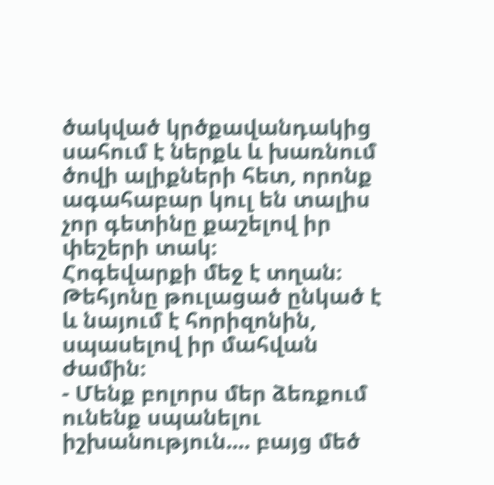ծակված կրծքավանդակից սահում է ներքև և խառնում ծովի ալիքների հետ, որոնք ագահաբար կուլ են տալիս չոր գետինը քաշելով իր փեշերի տակ։
Հոգեվարքի մեջ է տղան։ Թեհյոնը թուլացած ընկած է և նայում է հորիզոնին, սպասելով իր մահվան ժամին։
- Մենք բոլորս մեր ձեռքում ունենք սպանելու իշխանություն.... բայց մեծ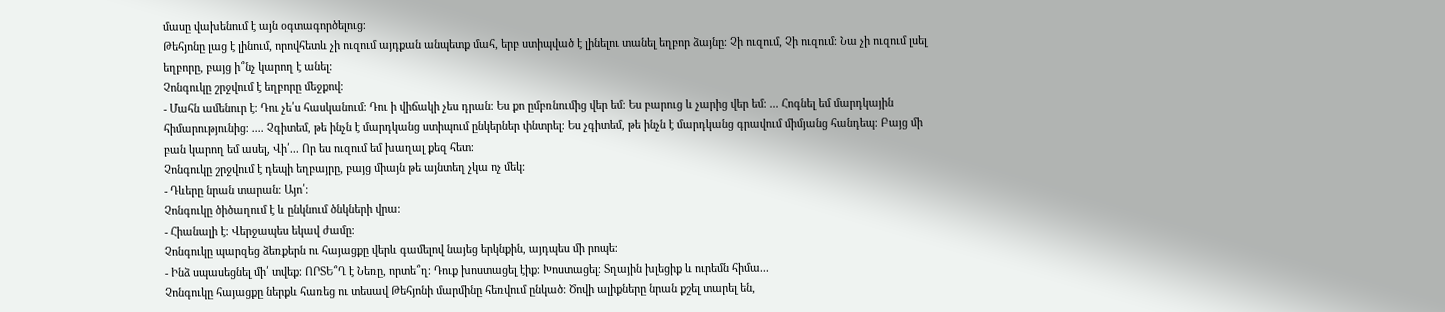մասը վախենում է այն օգտագործելուց։
Թեհյոնը լաց է լինում, որովհետև չի ուզում այդքան անպետք մահ, երբ ստիպված է լինելու տանել եղբոր ձայնը։ Չի ուզում, Չի ուզում։ Նա չի ուզում լսել եղբորը, բայց ի՞նչ կարող է անել։
Չոնգուկը շրջվում է եղբորը մեջքով։
- Մահն ամենուր է։ Դու չե՛ս հասկանում։ Դու ի վիճակի չես դրան։ Ես քո ըմբռնումից վեր եմ։ Ես բարուց և չարից վեր եմ։ ... Հոգնել եմ մարդկային հիմարությունից։ .... Չգիտեմ, թե ինչն է մարդկանց ստիպում ընկերներ փնտրել։ Ես չգիտեմ, թե ինչն է մարդկանց գրավում միմյանց հանդեպ։ Բայց մի բան կարող եմ ասել, Վի՛... Որ ես ուզում եմ խաղալ քեզ հետ։
Չոնգուկը շրջվում է դեպի եղբայրը, բայց միայն թե այնտեղ չկա ոչ մեկ։
- Դևերը նրան տարան։ Այո՛։
Չոնգուկը ծիծաղում է և ընկնում ծնկների վրա։
- Հիանալի է։ Վերջապես եկավ ժամը։
Չոնգուկը պարզեց ձեռքերն ու հայացքը վերև գամելով նայեց երկնքին, այդպես մի րոպե։
- Ինձ սպասեցնել մի՛ տվեք։ ՈՐՏԵ՞Ղ է Նեռը, որտե՞ղ։ Դուք խոստացել էիք։ Խոստացել։ Տղային խլեցիք և ուրեմն հիմա...
Չոնգուկը հայացքը ներքև հառեց ու տեսավ Թեհյոնի մարմինը հեռվում ընկած։ Ծովի ալիքները նրան քշել տարել են,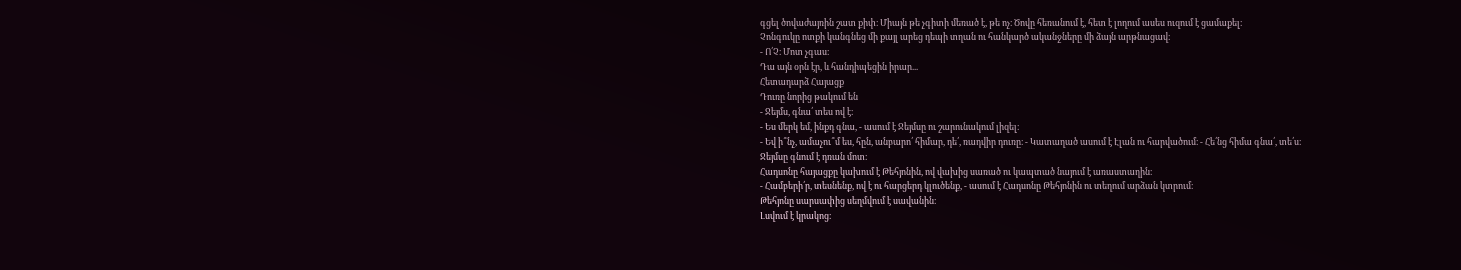գցել ծովաժայռին շատ քիփ։ Միայն թե չգիտի մեռած է, թե ոչ։ Ծովը հեռանում է, հետ է լողում ասես ուզում է ցամաքել։
Չոնգուկը ոտքի կանգնեց մի քայլ արեց դեպի տղան ու հանկարծ ականջները մի ձայն արթնացավ։
- Ո՛Չ։ Մոտ չգաս։
Դա այն օրն էր, և հանդիպեցին իրար...
Հետադարձ Հայացք
Դուռը նորից թակում են
- Ջեյմս, գնա՛ տես ով է։
- Ես մերկ եմ, ինքդ գնա, - ասում է Ջեյմսը ու շարունակում լիզել։
- Եվ ի՞նչ, ամաչու՞մ ես, հըն, անբարո՛ հիմար, դե՛, ռադվիր դուռը։ - Կատաղած ասում է Էլան ու հարվածում։ - Հե՛նց հիմա գնա՛, տե՛ս։
Ջեյմսը գնում է դռան մոտ։
Հադսոնը հայացքը կախում է Թեհյոնին, ով վախից սառած ու կապտած նայում է առաստաղին։
- Համբերի՛ր, տեսնենք, ով է ու հարցերդ կլուծենք, - ասում է Հադսոնը Թեհյոնին ու տեղում արձան կտրում։
Թեհյոնը սարսափից սեղմվում է սավանին։
Լսվում է կրակոց։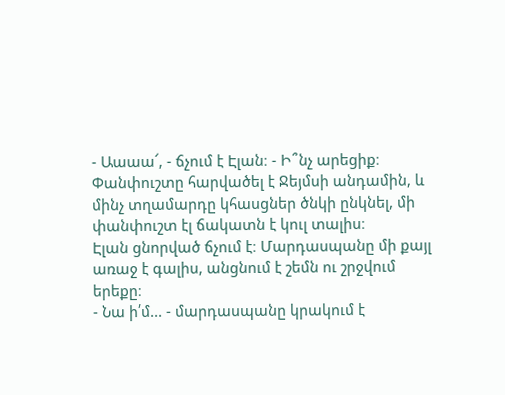- Աաաա՜, - ճչում է Էլան։ - Ի՞նչ արեցիք։
Փանփուշտը հարվածել է Ջեյմսի անդամին, և մինչ տղամարդը կհասցներ ծնկի ընկնել, մի փանփուշտ էլ ճակատն է կուլ տալիս։
Էլան ցնորված ճչում է։ Մարդասպանը մի քայլ առաջ է գալիս, անցնում է շեմն ու շրջվում երեքը։
- Նա ի՛մ... - մարդասպանը կրակում է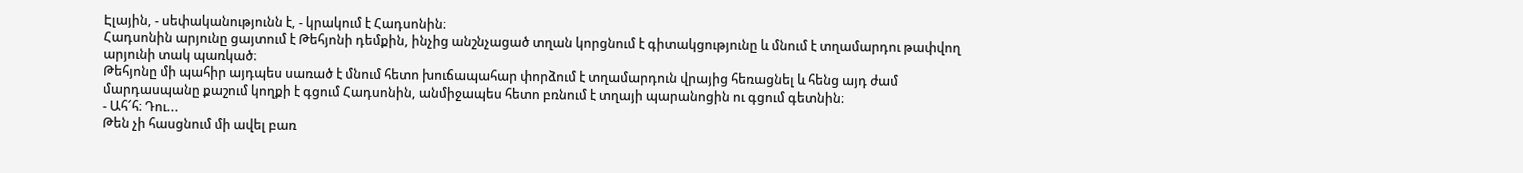Էլային, - սեփականությունն է, - կրակում է Հադսոնին։
Հադսոնին արյունը ցայտում է Թեհյոնի դեմքին, ինչից անշնչացած տղան կորցնում է գիտակցությունը և մնում է տղամարդու թափվող արյունի տակ պառկած։
Թեհյոնը մի պահիր այդպես սառած է մնում հետո խուճապահար փորձում է տղամարդուն վրայից հեռացնել և հենց այդ ժամ մարդասպանը քաշում կողքի է գցում Հադսոնին, անմիջապես հետո բռնում է տղայի պարանոցին ու գցում գետնին։
- Ահ՜հ։ Դու...
Թեն չի հասցնում մի ավել բառ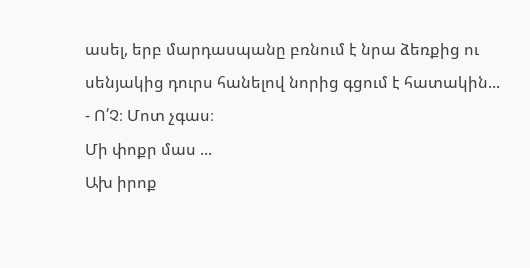ասել, երբ մարդասպանը բռնում է նրա ձեռքից ու սենյակից դուրս հանելով նորից գցում է հատակին...
- Ո՛Չ։ Մոտ չգաս։
Մի փոքր մաս ...
Ախ իրոք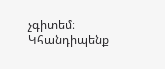չգիտեմ։
Կհանդիպենք